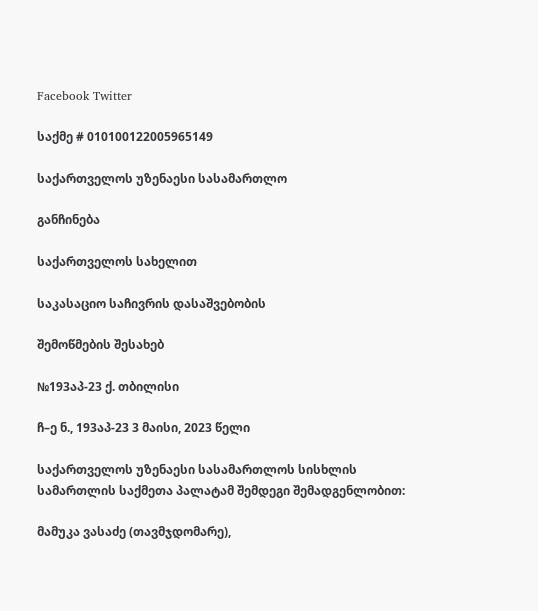Facebook Twitter

საქმე # 010100122005965149

საქართველოს უზენაესი სასამართლო

განჩინება

საქართველოს სახელით

საკასაციო საჩივრის დასაშვებობის

შემოწმების შესახებ

№193აპ-23 ქ. თბილისი

ჩ–ე ნ., 193აპ-23 3 მაისი, 2023 წელი

საქართველოს უზენაესი სასამართლოს სისხლის სამართლის საქმეთა პალატამ შემდეგი შემადგენლობით:

მამუკა ვასაძე (თავმჯდომარე),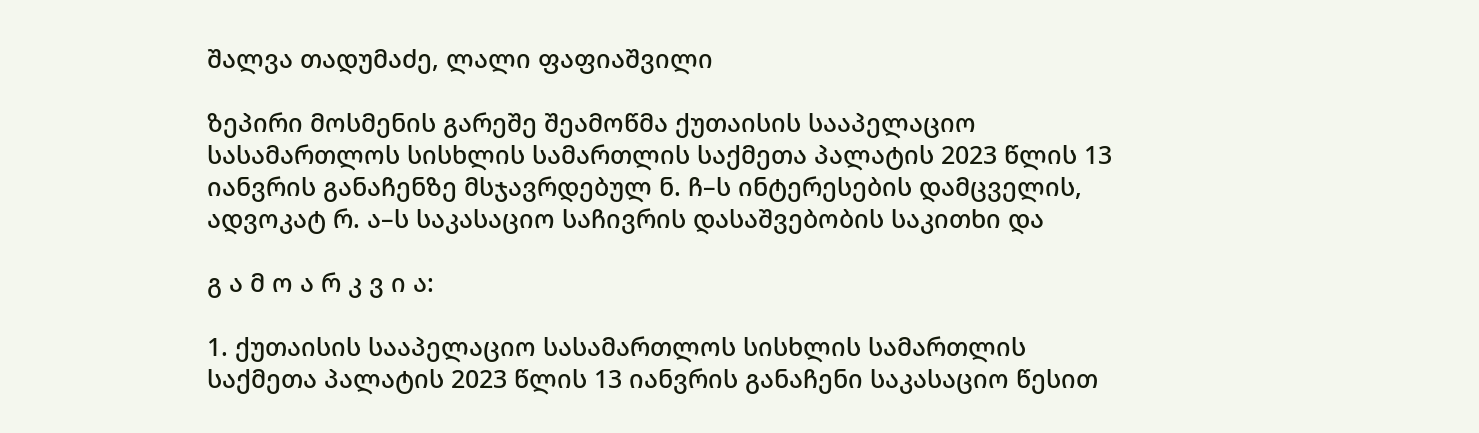შალვა თადუმაძე, ლალი ფაფიაშვილი

ზეპირი მოსმენის გარეშე შეამოწმა ქუთაისის სააპელაციო სასამართლოს სისხლის სამართლის საქმეთა პალატის 2023 წლის 13 იანვრის განაჩენზე მსჯავრდებულ ნ. ჩ–ს ინტერესების დამცველის, ადვოკატ რ. ა–ს საკასაციო საჩივრის დასაშვებობის საკითხი და

გ ა მ ო ა რ კ ვ ი ა:

1. ქუთაისის სააპელაციო სასამართლოს სისხლის სამართლის საქმეთა პალატის 2023 წლის 13 იანვრის განაჩენი საკასაციო წესით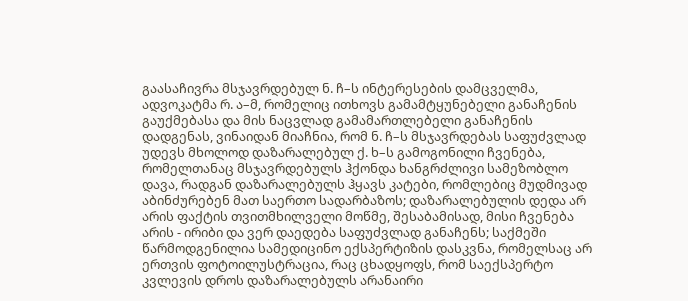გაასაჩივრა მსჯავრდებულ ნ. ჩ–ს ინტერესების დამცველმა, ადვოკატმა რ. ა–მ, რომელიც ითხოვს გამამტყუნებელი განაჩენის გაუქმებასა და მის ნაცვლად გამამართლებელი განაჩენის დადგენას, ვინაიდან მიაჩნია, რომ ნ. ჩ–ს მსჯავრდებას საფუძვლად უდევს მხოლოდ დაზარალებულ ქ. ხ–ს გამოგონილი ჩვენება, რომელთანაც მსჯავრდებულს ჰქონდა ხანგრძლივი სამეზობლო დავა, რადგან დაზარალებულს ჰყავს კატები, რომლებიც მუდმივად აბინძურებენ მათ საერთო სადარბაზოს; დაზარალებულის დედა არ არის ფაქტის თვითმხილველი მოწმე, შესაბამისად, მისი ჩვენება არის - ირიბი და ვერ დაედება საფუძვლად განაჩენს; საქმეში წარმოდგენილია სამედიცინო ექსპერტიზის დასკვნა, რომელსაც არ ერთვის ფოტოილუსტრაცია, რაც ცხადყოფს, რომ საექსპერტო კვლევის დროს დაზარალებულს არანაირი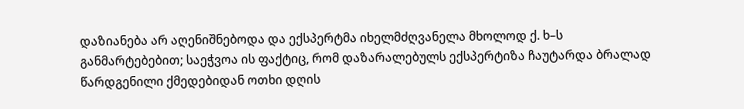დაზიანება არ აღენიშნებოდა და ექსპერტმა იხელმძღვანელა მხოლოდ ქ. ხ–ს განმარტებებით; საეჭვოა ის ფაქტიც, რომ დაზარალებულს ექსპერტიზა ჩაუტარდა ბრალად წარდგენილი ქმედებიდან ოთხი დღის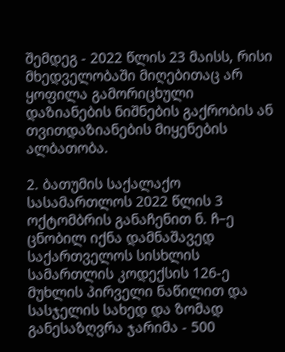შემდეგ - 2022 წლის 23 მაისს, რისი მხედველობაში მიღებითაც არ ყოფილა გამორიცხული დაზიანების ნიშნების გაქრობის ან თვითდაზიანების მიყენების ალბათობა.

2. ბათუმის საქალაქო სასამართლოს 2022 წლის 3 ოქტომბრის განაჩენით ნ. ჩ–ე ცნობილ იქნა დამნაშავედ საქართველოს სისხლის სამართლის კოდექსის 126-ე მუხლის პირველი ნაწილით და სასჯელის სახედ და ზომად განესაზღვრა ჯარიმა - 500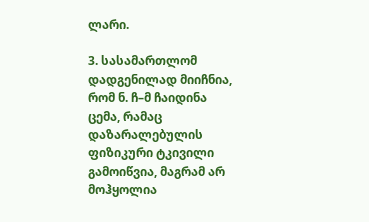ლარი.

3. სასამართლომ დადგენილად მიიჩნია, რომ ნ. ჩ–მ ჩაიდინა ცემა, რამაც დაზარალებულის ფიზიკური ტკივილი გამოიწვია, მაგრამ არ მოჰყოლია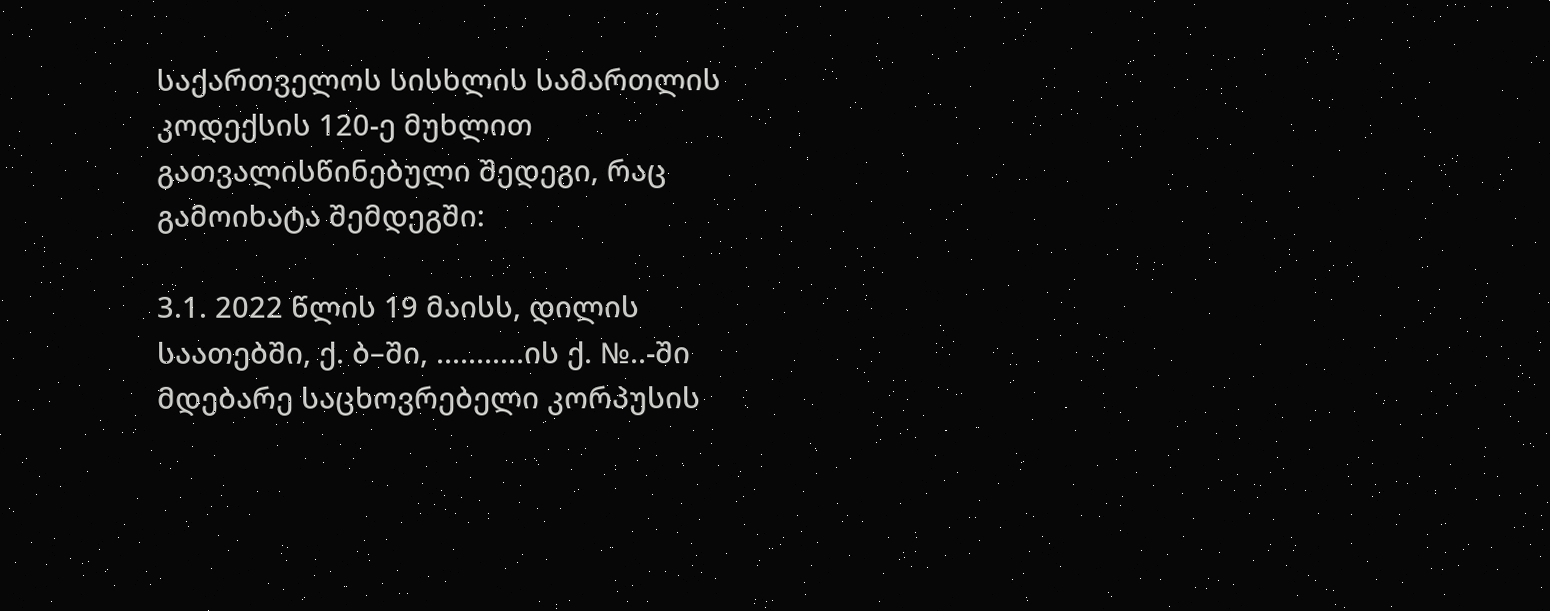საქართველოს სისხლის სამართლის კოდექსის 120-ე მუხლით გათვალისწინებული შედეგი, რაც გამოიხატა შემდეგში:

3.1. 2022 წლის 19 მაისს, დილის საათებში, ქ. ბ–ში, ...........ის ქ. №..-ში მდებარე საცხოვრებელი კორპუსის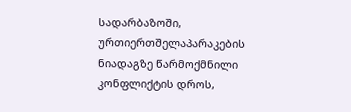სადარბაზოში, ურთიერთშელაპარაკების ნიადაგზე წარმოქმნილი კონფლიქტის დროს,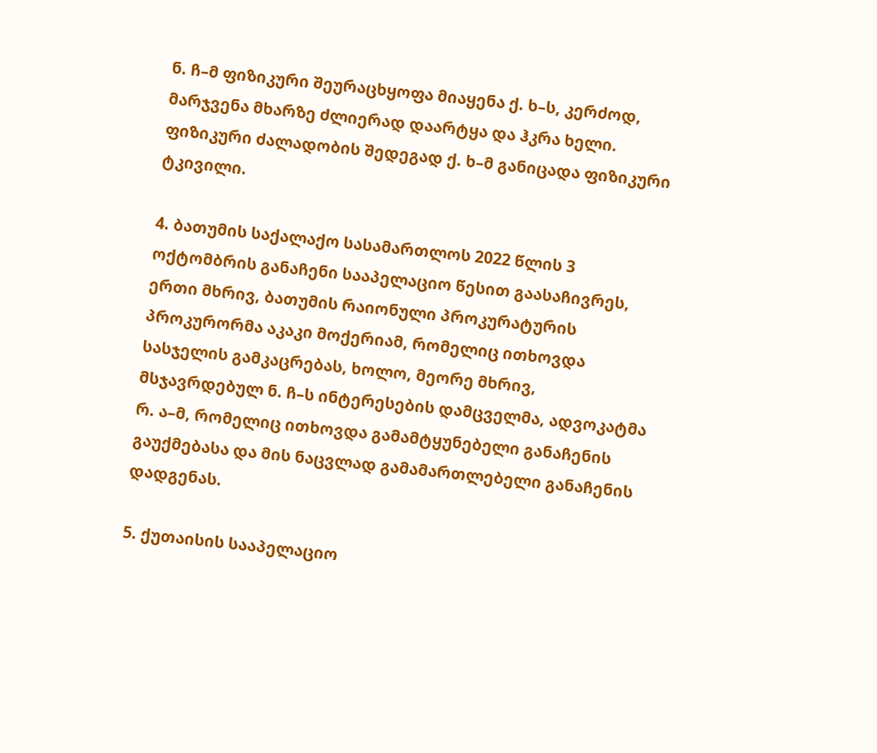ნ. ჩ–მ ფიზიკური შეურაცხყოფა მიაყენა ქ. ხ–ს, კერძოდ, მარჯვენა მხარზე ძლიერად დაარტყა და ჰკრა ხელი. ფიზიკური ძალადობის შედეგად ქ. ხ–მ განიცადა ფიზიკური ტკივილი.

4. ბათუმის საქალაქო სასამართლოს 2022 წლის 3 ოქტომბრის განაჩენი სააპელაციო წესით გაასაჩივრეს, ერთი მხრივ, ბათუმის რაიონული პროკურატურის პროკურორმა აკაკი მოქერიამ, რომელიც ითხოვდა სასჯელის გამკაცრებას, ხოლო, მეორე მხრივ, მსჯავრდებულ ნ. ჩ–ს ინტერესების დამცველმა, ადვოკატმა რ. ა–მ, რომელიც ითხოვდა გამამტყუნებელი განაჩენის გაუქმებასა და მის ნაცვლად გამამართლებელი განაჩენის დადგენას.

5. ქუთაისის სააპელაციო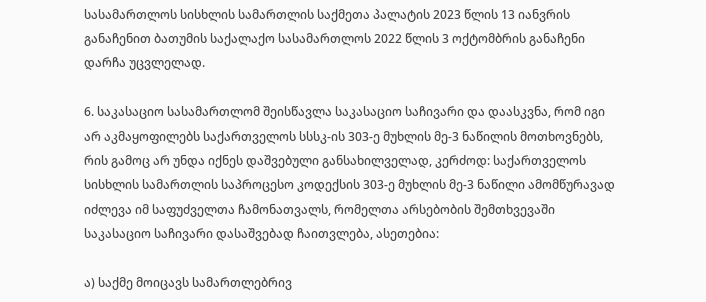სასამართლოს სისხლის სამართლის საქმეთა პალატის 2023 წლის 13 იანვრის განაჩენით ბათუმის საქალაქო სასამართლოს 2022 წლის 3 ოქტომბრის განაჩენი დარჩა უცვლელად.

6. საკასაციო სასამართლომ შეისწავლა საკასაციო საჩივარი და დაასკვნა, რომ იგი არ აკმაყოფილებს საქართველოს სსსკ-ის 303-ე მუხლის მე-3 ნაწილის მოთხოვნებს, რის გამოც არ უნდა იქნეს დაშვებული განსახილველად, კერძოდ: საქართველოს სისხლის სამართლის საპროცესო კოდექსის 303-ე მუხლის მე-3 ნაწილი ამომწურავად იძლევა იმ საფუძველთა ჩამონათვალს, რომელთა არსებობის შემთხვევაში საკასაციო საჩივარი დასაშვებად ჩაითვლება, ასეთებია:

ა) საქმე მოიცავს სამართლებრივ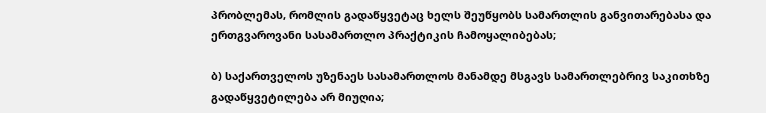პრობლემას, რომლის გადაწყვეტაც ხელს შეუწყობს სამართლის განვითარებასა და ერთგვაროვანი სასამართლო პრაქტიკის ჩამოყალიბებას;

ბ) საქართველოს უზენაეს სასამართლოს მანამდე მსგავს სამართლებრივ საკითხზე გადაწყვეტილება არ მიუღია;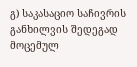გ) საკასაციო საჩივრის განხილვის შედეგად მოცემულ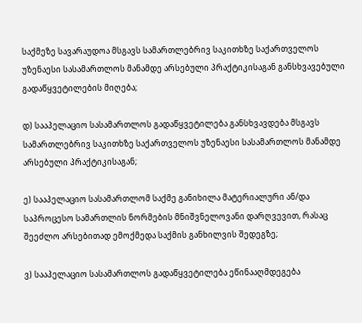საქმეზე სავარაუდოა მსგავს სამართლებრივ საკითხზე საქართველოს უზენაესი სასამართლოს მანამდე არსებული პრაქტიკისაგან განსხვავებული გადაწყვეტილების მიღება;

დ) სააპელაციო სასამართლოს გადაწყვეტილება განსხვავდება მსგავს სამართლებრივ საკითხზე საქართველოს უზენაესი სასამართლოს მანამდე არსებული პრაქტიკისაგან;

ე) სააპელაციო სასამართლომ საქმე განიხილა მატერიალური ან/და საპროცესო სამართლის ნორმების მნიშვნელოვანი დარღვევით, რასაც შეეძლო არსებითად ემოქმედა საქმის განხილვის შედეგზე;

ვ) სააპელაციო სასამართლოს გადაწყვეტილება ეწინააღმდეგება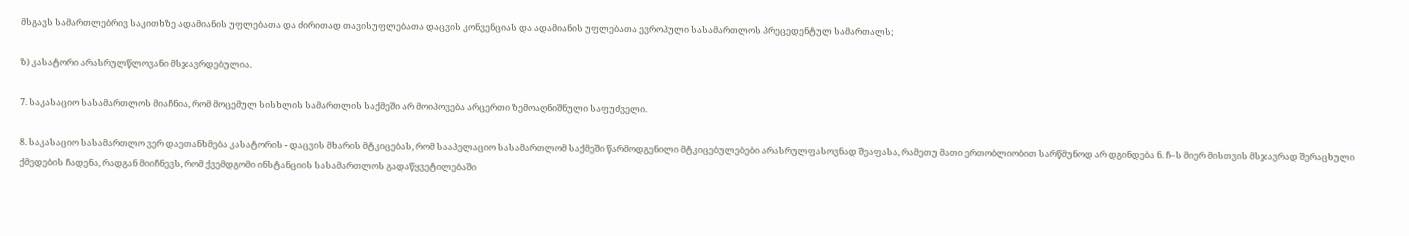მსგავს სამართლებრივ საკითხზე ადამიანის უფლებათა და ძირითად თავისუფლებათა დაცვის კონვენციას და ადამიანის უფლებათა ევროპული სასამართლოს პრეცედენტულ სამართალს;

ზ) კასატორი არასრულწლოვანი მსჯავრდებულია.

7. საკასაციო სასამართლოს მიაჩნია, რომ მოცემულ სისხლის სამართლის საქმეში არ მოიპოვება არცერთი ზემოაღნიშნული საფუძველი.

8. საკასაციო სასამართლო ვერ დაეთანხმება კასატორის - დაცვის მხარის მტკიცებას, რომ სააპელაციო სასამართლომ საქმეში წარმოდგენილი მტკიცებულებები არასრულფასოვნად შეაფასა, რამეთუ მათი ერთობლიობით სარწმუნოდ არ დგინდება ნ. ჩ–ს მიერ მისთვის მსჯავრად შერაცხული ქმედების ჩადენა, რადგან მიიჩნევს, რომ ქვემდგომი ინსტანციის სასამართლოს გადაწყვეტილებაში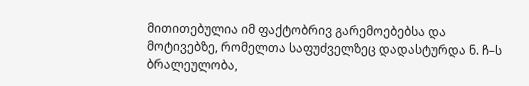მითითებულია იმ ფაქტობრივ გარემოებებსა და მოტივებზე, რომელთა საფუძველზეც დადასტურდა ნ. ჩ–ს ბრალეულობა,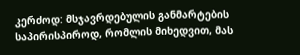კერძოდ: მსჯავრდებულის განმარტების საპირისპიროდ, რომლის მიხედვით, მას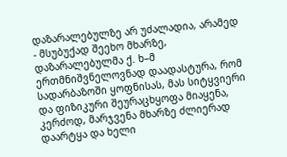დაზარალებულზე არ უძალადია, არამედ - მსუბუქად შეეხო მხარზე, დაზარალებულმა ქ. ხ–მ ერთმნიშვნელოვნად დაადასტურა, რომ სადარბაზოში ყოფნისას, მას სიტყვიერი და ფიზიკური შეურაცხყოფა მიაყენა, კერძოდ, მარჯვენა მხარზე ძლიერად დაარტყა და ხელი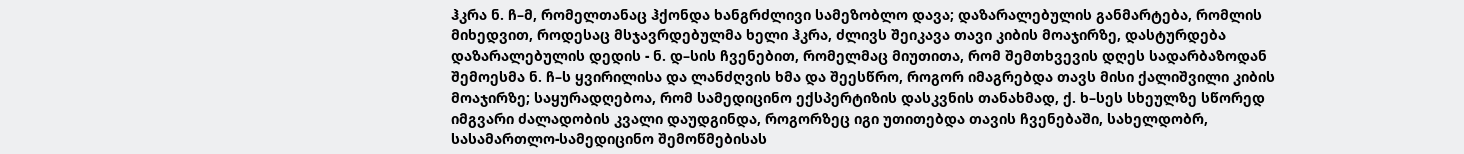ჰკრა ნ. ჩ–მ, რომელთანაც ჰქონდა ხანგრძლივი სამეზობლო დავა; დაზარალებულის განმარტება, რომლის მიხედვით, როდესაც მსჯავრდებულმა ხელი ჰკრა, ძლივს შეიკავა თავი კიბის მოაჯირზე, დასტურდება დაზარალებულის დედის - ნ. დ–სის ჩვენებით, რომელმაც მიუთითა, რომ შემთხვევის დღეს სადარბაზოდან შემოესმა ნ. ჩ–ს ყვირილისა და ლანძღვის ხმა და შეესწრო, როგორ იმაგრებდა თავს მისი ქალიშვილი კიბის მოაჯირზე; საყურადღებოა, რომ სამედიცინო ექსპერტიზის დასკვნის თანახმად, ქ. ხ–სეს სხეულზე სწორედ იმგვარი ძალადობის კვალი დაუდგინდა, როგორზეც იგი უთითებდა თავის ჩვენებაში, სახელდობრ, სასამართლო-სამედიცინო შემოწმებისას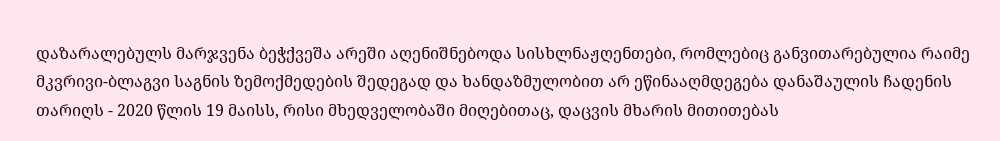დაზარალებულს მარჯვენა ბეჭქვეშა არეში აღენიშნებოდა სისხლნაჟღენთები, რომლებიც განვითარებულია რაიმე მკვრივი-ბლაგვი საგნის ზემოქმედების შედეგად და ხანდაზმულობით არ ეწინააღმდეგება დანაშაულის ჩადენის თარიღს - 2020 წლის 19 მაისს, რისი მხედველობაში მიღებითაც, დაცვის მხარის მითითებას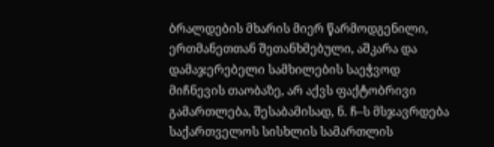ბრალდების მხარის მიერ წარმოდგენილი, ერთმანეთთან შეთანხმებული, აშკარა და დამაჯერებელი სამხილების საეჭვოდ მიჩნევის თაობაზე, არ აქვს ფაქტობრივი გამართლება, შესაბამისად, ნ. ჩ–ს მსჯავრდება საქართველოს სისხლის სამართლის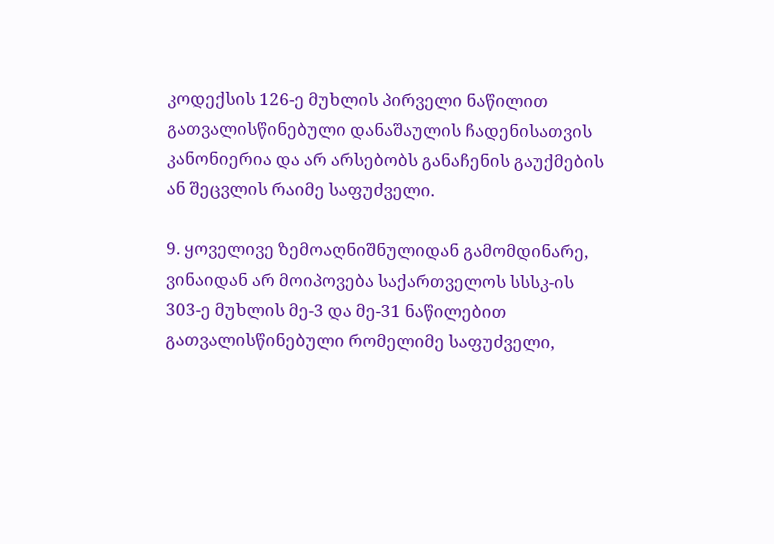კოდექსის 126-ე მუხლის პირველი ნაწილით გათვალისწინებული დანაშაულის ჩადენისათვის კანონიერია და არ არსებობს განაჩენის გაუქმების ან შეცვლის რაიმე საფუძველი.

9. ყოველივე ზემოაღნიშნულიდან გამომდინარე, ვინაიდან არ მოიპოვება საქართველოს სსსკ-ის 303-ე მუხლის მე-3 და მე-31 ნაწილებით გათვალისწინებული რომელიმე საფუძველი,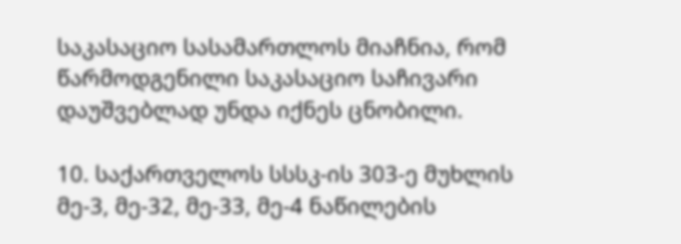საკასაციო სასამართლოს მიაჩნია, რომ წარმოდგენილი საკასაციო საჩივარი დაუშვებლად უნდა იქნეს ცნობილი.

10. საქართველოს სსსკ-ის 303-ე მუხლის მე-3, მე-32, მე-33, მე-4 ნაწილების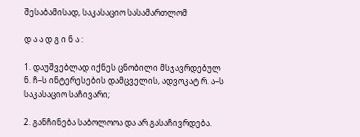შესაბამისად, საკასაციო სასამართლომ

დ ა ა დ გ ი ნ ა :

1. დაუშვებლად იქნეს ცნობილი მსჯავრდებულ ნ. ჩ–ს ინტერესების დამცველის, ადვოკატ რ. ა–ს საკასაციო საჩივარი;

2. განჩინება საბოლოოა და არ გასაჩივრდება.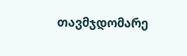თავმჯდომარე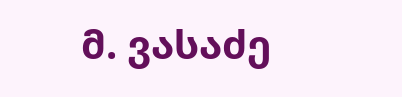მ. ვასაძე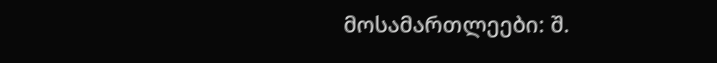მოსამართლეები: შ.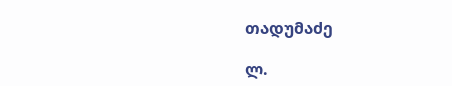თადუმაძე

ლ.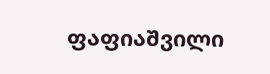ფაფიაშვილი